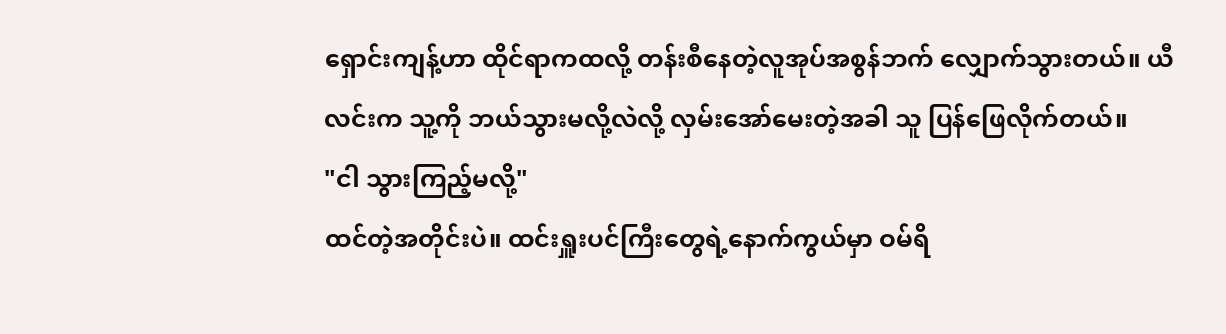ရှောင်းကျန့်ဟာ ထိုင်ရာကထလို့ တန်းစီနေတဲ့လူအုပ်အစွန်ဘက် လျှောက်သွားတယ်။ ယီလင်းက သူ့ကို ဘယ်သွားမလို့လဲလို့ လှမ်းအော်မေးတဲ့အခါ သူ ပြန်ဖြေလိုက်တယ်။
"ငါ သွားကြည့်မလို့"
ထင်တဲ့အတိုင်းပဲ။ ထင်းရှူးပင်ကြီးတွေရဲ့နောက်ကွယ်မှာ ဝမ်ရိ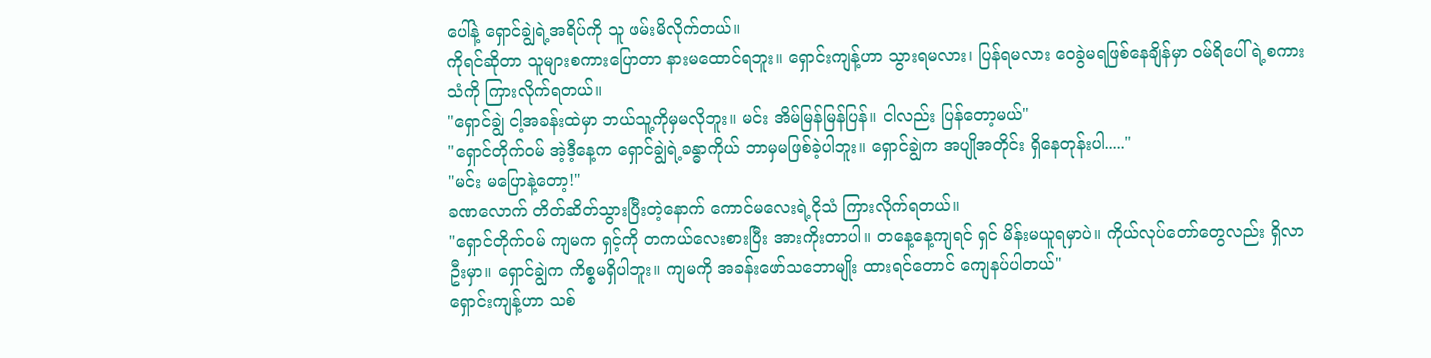ပေါ်နဲ့ ရှောင်ချွဲရဲ့အရိပ်ကို သူ ဖမ်းမိလိုက်တယ်။
ကိုရင်ဆိုတာ သူများစကားပြောတာ နားမထောင်ရဘူး။ ရှောင်းကျန့်ဟာ သွားရမလား၊ ပြန်ရမလား ဝေခွဲမရဖြစ်နေချိန်မှာ ဝမ်ရိပေါ်ရဲ့စကားသံကို ကြားလိုက်ရတယ်။
"ရှောင်ချွဲ ငါ့အခန်းထဲမှာ ဘယ်သူ့ကိုမှမလိုဘူး။ မင်း အိမ်မြန်မြန်ပြန်။ ငါလည်း ပြန်တော့မယ်"
"ရှောင်တိုက်ဝမ် အဲ့ဒီ့နေ့က ရှောင်ချွဲရဲ့ခန္ဓာကိုယ် ဘာမှမဖြစ်ခဲ့ပါဘူး။ ရှောင်ချွဲက အပျိုအတိုင်း ရှိနေတုန်းပါ....."
"မင်း မပြောနဲ့တော့!"
ခဏလောက် တိတ်ဆိတ်သွားပြီးတဲ့နောက် ကောင်မလေးရဲ့ငိုသံ ကြားလိုက်ရတယ်။
"ရှောင်တိုက်ဝမ် ကျမက ရှင့်ကို တကယ်လေးစားပြီး အားကိုးတာပါ။ တနေ့နေ့ကျရင် ရှင် မိန်းမယူရမှာပဲ။ ကိုယ်လုပ်တော်တွေလည်း ရှိလာဦးမှာ။ ရှောင်ချွဲက ကိစ္စမရှိပါဘူး။ ကျမကို အခန်းဖော်သဘောမျိုး ထားရင်တောင် ကျေနပ်ပါတယ်"
ရှောင်းကျန့်ဟာ သစ်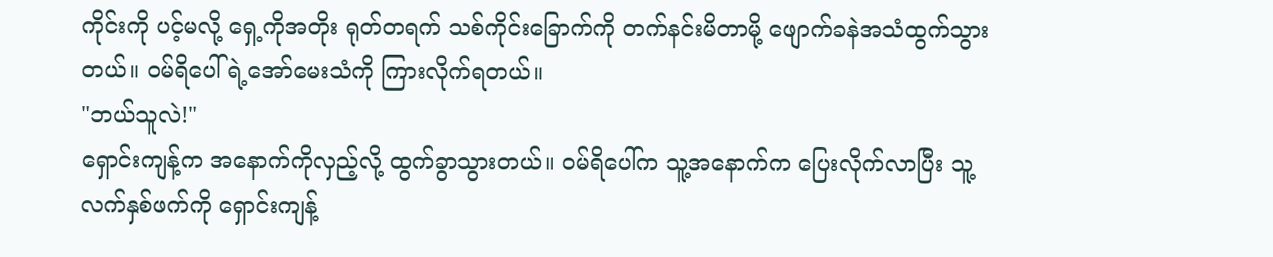ကိုင်းကို ပင့်မလို့ ရှေ့ကိုအတိုး ရုတ်တရက် သစ်ကိုင်းခြောက်ကို တက်နင်းမိတာမို့ ဖျောက်ခနဲအသံထွက်သွားတယ်။ ဝမ်ရိပေါ်ရဲ့အော်မေးသံကို ကြားလိုက်ရတယ်။
"ဘယ်သူလဲ!"
ရှောင်းကျန့်က အနောက်ကိုလှည့်လို့ ထွက်ခွာသွားတယ်။ ဝမ်ရိပေါ်က သူ့အနောက်က ပြေးလိုက်လာပြီး သူ့လက်နှစ်ဖက်ကို ရှောင်းကျန့်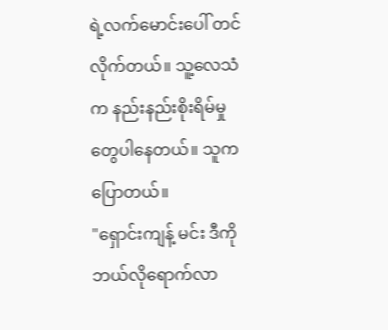ရဲ့လက်မောင်းပေါ် တင်လိုက်တယ်။ သူ့လေသံက နည်းနည်းစိုးရိမ်မှုတွေပါနေတယ်။ သူက ပြောတယ်။
"ရှောင်းကျန့် မင်း ဒီကို ဘယ်လိုရောက်လာ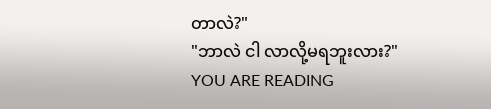တာလဲ?"
"ဘာလဲ ငါ လာလို့မရဘူးလား?"
YOU ARE READING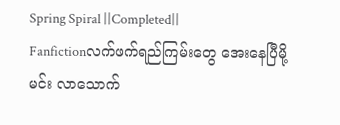Spring Spiral ||Completed||
Fanfictionလက်ဖက်ရည်ကြမ်းတွေ အေးနေပြီမို့ မင်း လာသောက်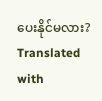ပေးနိုင်မလား? Translated with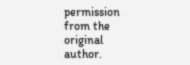permission from the original author.